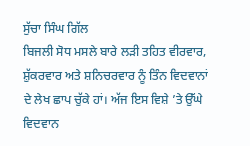ਸੁੱਚਾ ਸਿੰਘ ਗਿੱਲ
ਬਿਜਲੀ ਸੋਧ ਮਸਲੇ ਬਾਰੇ ਲੜੀ ਤਹਿਤ ਵੀਰਵਾਰ, ਸ਼ੁੱਕਰਵਾਰ ਅਤੇ ਸ਼ਨਿਚਰਵਾਰ ਨੂੰ ਤਿੰਨ ਵਿਦਵਾਨਾਂ ਦੇ ਲੇਖ ਛਾਪ ਚੁੱਕੇ ਹਾਂ। ਅੱਜ ਇਸ ਵਿਸ਼ੇ ’ਤੇ ਉੱਘੇ ਵਿਦਵਾਨ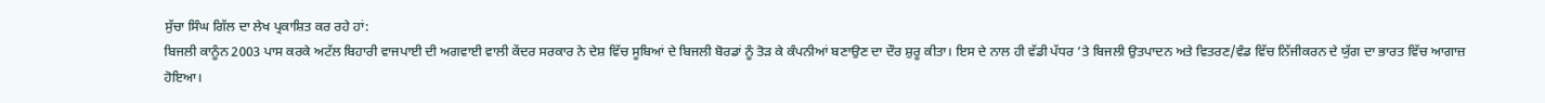ਸੁੱਚਾ ਸਿੰਘ ਗਿੱਲ ਦਾ ਲੇਖ ਪ੍ਰਕਾਸ਼ਿਤ ਕਰ ਰਹੇ ਹਾਂ:
ਬਿਜਲੀ ਕਾਨੂੰਨ 2003 ਪਾਸ ਕਰਕੇ ਅਟੱਲ ਬਿਹਾਰੀ ਵਾਜਪਾਈ ਦੀ ਅਗਵਾਈ ਵਾਲੀ ਕੇਂਦਰ ਸਰਕਾਰ ਨੇ ਦੇਸ਼ ਵਿੱਚ ਸੂਬਿਆਂ ਦੇ ਬਿਜਲੀ ਬੋਰਡਾਂ ਨੂੰ ਤੋੜ ਕੇ ਕੰਪਨੀਆਂ ਬਣਾਉਣ ਦਾ ਦੌਰ ਸ਼ੁਰੂ ਕੀਤਾ। ਇਸ ਦੇ ਨਾਲ ਹੀ ਵੱਡੀ ਪੱਧਰ ’ਤੇ ਬਿਜਲੀ ਉਤਪਾਦਨ ਅਤੇ ਵਿਤਰਣ/ਵੰਡ ਵਿੱਚ ਨਿੱਜੀਕਰਨ ਦੇ ਯੁੱਗ ਦਾ ਭਾਰਤ ਵਿੱਚ ਆਗਾਜ਼ ਹੋਇਆ।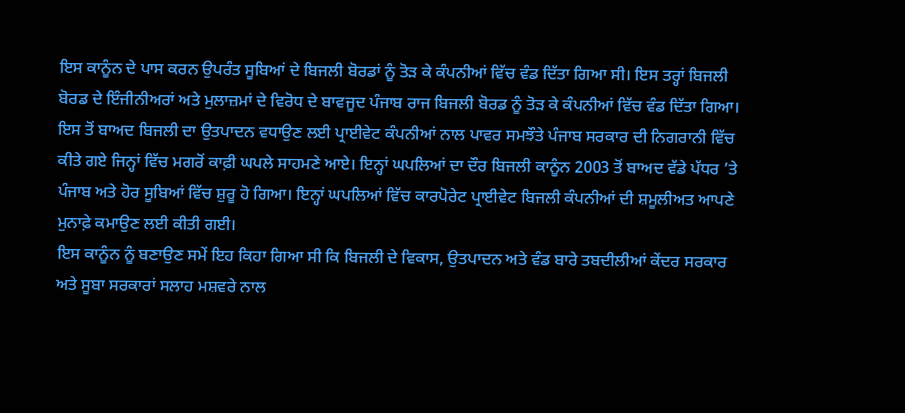ਇਸ ਕਾਨੂੰਨ ਦੇ ਪਾਸ ਕਰਨ ਉਪਰੰਤ ਸੂਬਿਆਂ ਦੇ ਬਿਜਲੀ ਬੋਰਡਾਂ ਨੂੰ ਤੋੜ ਕੇ ਕੰਪਨੀਆਂ ਵਿੱਚ ਵੰਡ ਦਿੱਤਾ ਗਿਆ ਸੀ। ਇਸ ਤਰ੍ਹਾਂ ਬਿਜਲੀ ਬੋਰਡ ਦੇ ਇੰਜੀਨੀਅਰਾਂ ਅਤੇ ਮੁਲਾਜ਼ਮਾਂ ਦੇ ਵਿਰੋਧ ਦੇ ਬਾਵਜੂਦ ਪੰਜਾਬ ਰਾਜ ਬਿਜਲੀ ਬੋਰਡ ਨੂੰ ਤੋੜ ਕੇ ਕੰਪਨੀਆਂ ਵਿੱਚ ਵੰਡ ਦਿੱਤਾ ਗਿਆ। ਇਸ ਤੋਂ ਬਾਅਦ ਬਿਜਲੀ ਦਾ ਉਤਪਾਦਨ ਵਧਾਉਣ ਲਈ ਪ੍ਰਾਈਵੇਟ ਕੰਪਨੀਆਂ ਨਾਲ ਪਾਵਰ ਸਮਝੌਤੇ ਪੰਜਾਬ ਸਰਕਾਰ ਦੀ ਨਿਗਰਾਨੀ ਵਿੱਚ ਕੀਤੇ ਗਏ ਜਿਨ੍ਹਾਂ ਵਿੱਚ ਮਗਰੋਂ ਕਾਫ਼ੀ ਘਪਲੇ ਸਾਹਮਣੇ ਆਏ। ਇਨ੍ਹਾਂ ਘਪਲਿਆਂ ਦਾ ਦੌਰ ਬਿਜਲੀ ਕਾਨੂੰਨ 2003 ਤੋਂ ਬਾਅਦ ਵੱਡੇ ਪੱਧਰ ’ਤੇ ਪੰਜਾਬ ਅਤੇ ਹੋਰ ਸੂਬਿਆਂ ਵਿੱਚ ਸ਼ੁਰੂ ਹੋ ਗਿਆ। ਇਨ੍ਹਾਂ ਘਪਲਿਆਂ ਵਿੱਚ ਕਾਰਪੋਰੇਟ ਪ੍ਰਾਈਵੇਟ ਬਿਜਲੀ ਕੰਪਨੀਆਂ ਦੀ ਸ਼ਮੂਲੀਅਤ ਆਪਣੇ ਮੁਨਾਫ਼ੇ ਕਮਾਉਣ ਲਈ ਕੀਤੀ ਗਈ।
ਇਸ ਕਾਨੂੰਨ ਨੂੰ ਬਣਾਉਣ ਸਮੇਂ ਇਹ ਕਿਹਾ ਗਿਆ ਸੀ ਕਿ ਬਿਜਲੀ ਦੇ ਵਿਕਾਸ, ਉਤਪਾਦਨ ਅਤੇ ਵੰਡ ਬਾਰੇ ਤਬਦੀਲੀਆਂ ਕੇਂਦਰ ਸਰਕਾਰ ਅਤੇ ਸੂਬਾ ਸਰਕਾਰਾਂ ਸਲਾਹ ਮਸ਼ਵਰੇ ਨਾਲ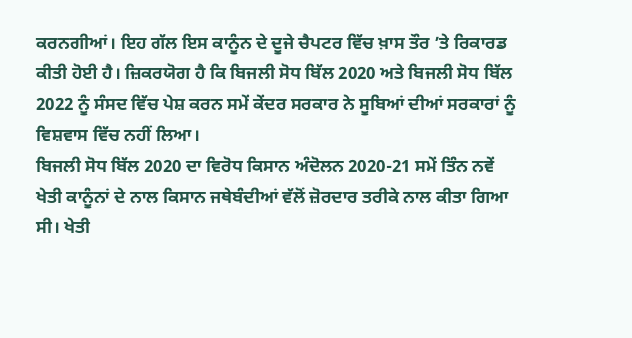ਕਰਨਗੀਆਂ। ਇਹ ਗੱਲ ਇਸ ਕਾਨੂੰਨ ਦੇ ਦੂਜੇ ਚੈਪਟਰ ਵਿੱਚ ਖ਼ਾਸ ਤੌਰ ’ਤੇ ਰਿਕਾਰਡ ਕੀਤੀ ਹੋਈ ਹੈ। ਜ਼ਿਕਰਯੋਗ ਹੈ ਕਿ ਬਿਜਲੀ ਸੋਧ ਬਿੱਲ 2020 ਅਤੇ ਬਿਜਲੀ ਸੋਧ ਬਿੱਲ 2022 ਨੂੰ ਸੰਸਦ ਵਿੱਚ ਪੇਸ਼ ਕਰਨ ਸਮੇਂ ਕੇਂਦਰ ਸਰਕਾਰ ਨੇ ਸੂਬਿਆਂ ਦੀਆਂ ਸਰਕਾਰਾਂ ਨੂੰ ਵਿਸ਼ਵਾਸ ਵਿੱਚ ਨਹੀਂ ਲਿਆ।
ਬਿਜਲੀ ਸੋਧ ਬਿੱਲ 2020 ਦਾ ਵਿਰੋਧ ਕਿਸਾਨ ਅੰਦੋਲਨ 2020-21 ਸਮੇਂ ਤਿੰਨ ਨਵੇਂ ਖੇਤੀ ਕਾਨੂੰਨਾਂ ਦੇ ਨਾਲ ਕਿਸਾਨ ਜਥੇਬੰਦੀਆਂ ਵੱਲੋਂ ਜ਼ੋਰਦਾਰ ਤਰੀਕੇ ਨਾਲ ਕੀਤਾ ਗਿਆ ਸੀ। ਖੇਤੀ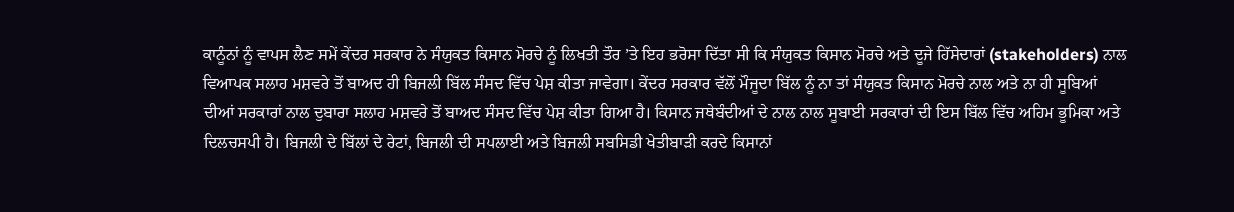ਕਾਨੂੰਨਾਂ ਨੂੰ ਵਾਪਸ ਲੈਣ ਸਮੇਂ ਕੇਂਦਰ ਸਰਕਾਰ ਨੇ ਸੰਯੁਕਤ ਕਿਸਾਨ ਮੋਰਚੇ ਨੂੰ ਲਿਖਤੀ ਤੌਰ ’ਤੇ ਇਹ ਭਰੋਸਾ ਦਿੱਤਾ ਸੀ ਕਿ ਸੰਯੁਕਤ ਕਿਸਾਨ ਮੋਰਚੇ ਅਤੇ ਦੂਜੇ ਹਿੱਸੇਦਾਰਾਂ (stakeholders) ਨਾਲ ਵਿਆਪਕ ਸਲਾਹ ਮਸ਼ਵਰੇ ਤੋਂ ਬਾਅਦ ਹੀ ਬਿਜਲੀ ਬਿੱਲ ਸੰਸਦ ਵਿੱਚ ਪੇਸ਼ ਕੀਤਾ ਜਾਵੇਗਾ। ਕੇਂਦਰ ਸਰਕਾਰ ਵੱਲੋਂ ਮੌਜੂਦਾ ਬਿੱਲ ਨੂੰ ਨਾ ਤਾਂ ਸੰਯੁਕਤ ਕਿਸਾਨ ਮੋਰਚੇ ਨਾਲ ਅਤੇ ਨਾ ਹੀ ਸੂਬਿਆਂ ਦੀਆਂ ਸਰਕਾਰਾਂ ਨਾਲ ਦੁਬਾਰਾ ਸਲਾਹ ਮਸ਼ਵਰੇ ਤੋਂ ਬਾਅਦ ਸੰਸਦ ਵਿੱਚ ਪੇਸ਼ ਕੀਤਾ ਗਿਆ ਹੈ। ਕਿਸਾਨ ਜਥੇਬੰਦੀਆਂ ਦੇ ਨਾਲ ਨਾਲ ਸੂਬਾਈ ਸਰਕਾਰਾਂ ਦੀ ਇਸ ਬਿੱਲ ਵਿੱਚ ਅਹਿਮ ਭੂਮਿਕਾ ਅਤੇ ਦਿਲਚਸਪੀ ਹੈ। ਬਿਜਲੀ ਦੇ ਬਿੱਲਾਂ ਦੇ ਰੇਟਾਂ, ਬਿਜਲੀ ਦੀ ਸਪਲਾਈ ਅਤੇ ਬਿਜਲੀ ਸਬਸਿਡੀ ਖੇਤੀਬਾੜੀ ਕਰਦੇ ਕਿਸਾਨਾਂ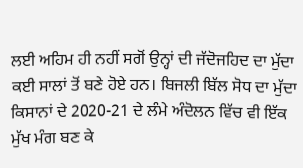ਲਈ ਅਹਿਮ ਹੀ ਨਹੀਂ ਸਗੋਂ ਉਨ੍ਹਾਂ ਦੀ ਜੱਦੋਜਹਿਦ ਦਾ ਮੁੱਦਾ ਕਈ ਸਾਲਾਂ ਤੋਂ ਬਣੇ ਹੋਏ ਹਨ। ਬਿਜਲੀ ਬਿੱਲ ਸੋਧ ਦਾ ਮੁੱਦਾ ਕਿਸਾਨਾਂ ਦੇ 2020-21 ਦੇ ਲੰਮੇ ਅੰਦੋਲਨ ਵਿੱਚ ਵੀ ਇੱਕ ਮੁੱਖ ਮੰਗ ਬਣ ਕੇ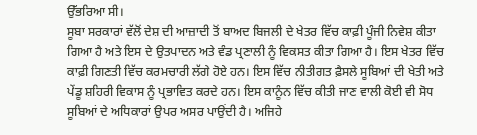ਉੱਭਰਿਆ ਸੀ।
ਸੂਬਾ ਸਰਕਾਰਾਂ ਵੱਲੋਂ ਦੇਸ਼ ਦੀ ਆਜ਼ਾਦੀ ਤੋਂ ਬਾਅਦ ਬਿਜਲੀ ਦੇ ਖੇਤਰ ਵਿੱਚ ਕਾਫ਼ੀ ਪੂੰਜੀ ਨਿਵੇਸ਼ ਕੀਤਾ ਗਿਆ ਹੈ ਅਤੇ ਇਸ ਦੇ ਉਤਪਾਦਨ ਅਤੇ ਵੰਡ ਪ੍ਰਣਾਲੀ ਨੂੰ ਵਿਕਸਤ ਕੀਤਾ ਗਿਆ ਹੈ। ਇਸ ਖੇਤਰ ਵਿੱਚ ਕਾਫ਼ੀ ਗਿਣਤੀ ਵਿੱਚ ਕਰਮਚਾਰੀ ਲੱਗੇ ਹੋਏ ਹਨ। ਇਸ ਵਿੱਚ ਨੀਤੀਗਤ ਫ਼ੈਸਲੇ ਸੂਬਿਆਂ ਦੀ ਖੇਤੀ ਅਤੇ ਪੇਂਡੂ ਸ਼ਹਿਰੀ ਵਿਕਾਸ ਨੂੰ ਪ੍ਰਭਾਵਿਤ ਕਰਦੇ ਹਨ। ਇਸ ਕਾਨੂੰਨ ਵਿੱਚ ਕੀਤੀ ਜਾਣ ਵਾਲੀ ਕੋਈ ਵੀ ਸੋਧ ਸੂਬਿਆਂ ਦੇ ਅਧਿਕਾਰਾਂ ਉਪਰ ਅਸਰ ਪਾਉਂਦੀ ਹੈ। ਅਜਿਹੇ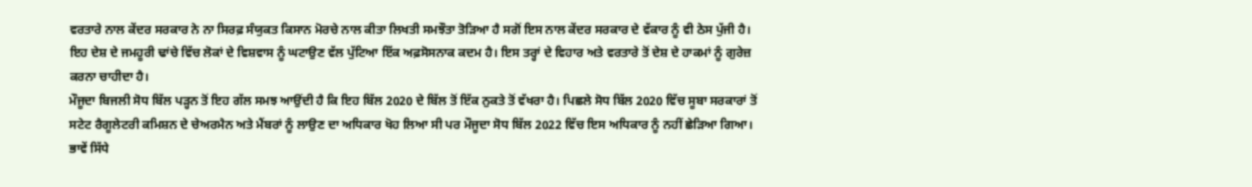ਵਰਤਾਰੇ ਨਾਲ ਕੇਂਦਰ ਸਰਕਾਰ ਨੇ ਨਾ ਸਿਰਫ਼ ਸੰਯੁਕਤ ਕਿਸਾਨ ਮੋਰਚੇ ਨਾਲ ਕੀਤਾ ਲਿਖਤੀ ਸਮਝੌਤਾ ਤੋੜਿਆ ਹੈ ਸਗੋਂ ਇਸ ਨਾਲ ਕੇਂਦਰ ਸਰਕਾਰ ਦੇ ਵੱਕਾਰ ਨੂੰ ਵੀ ਠੇਸ ਪੁੱਜੀ ਹੈ। ਇਹ ਦੇਸ਼ ਦੇ ਜਮਹੂਰੀ ਢਾਂਚੇ ਵਿੱਚ ਲੋਕਾਂ ਦੇ ਵਿਸ਼ਵਾਸ ਨੂੰ ਘਟਾਉਣ ਵੱਲ ਪੁੱਟਿਆ ਇੱਕ ਅਫ਼ਸੋਸਨਾਕ ਕਦਮ ਹੈ। ਇਸ ਤਰ੍ਹਾਂ ਦੇ ਵਿਹਾਰ ਅਤੇ ਵਰਤਾਰੇ ਤੋਂ ਦੇਸ਼ ਦੇ ਹਾਕਮਾਂ ਨੂੰ ਗੁਰੇਜ਼ ਕਰਨਾ ਚਾਹੀਦਾ ਹੈ।
ਮੌਜੂਦਾ ਬਿਜਲੀ ਸੋਧ ਬਿੱਲ ਪੜ੍ਹਨ ਤੋਂ ਇਹ ਗੱਲ ਸਮਝ ਆਉਂਦੀ ਹੈ ਕਿ ਇਹ ਬਿੱਲ 2020 ਦੇ ਬਿੱਲ ਤੋਂ ਇੱਕ ਨੁਕਤੇ ਤੋਂ ਵੱਖਰਾ ਹੈ। ਪਿਛਲੇ ਸੋਧ ਬਿੱਲ 2020 ਵਿੱਚ ਸੂਬਾ ਸਰਕਾਰਾਂ ਤੋਂ ਸਟੇਟ ਰੈਗੂਲੇਟਰੀ ਕਮਿਸ਼ਨ ਦੇ ਚੇਅਰਮੈਨ ਅਤੇ ਮੈਂਬਰਾਂ ਨੂੰ ਲਾਉਣ ਦਾ ਅਧਿਕਾਰ ਖੋਹ ਲਿਆ ਸੀ ਪਰ ਮੌਜੂਦਾ ਸੋਧ ਬਿੱਲ 2022 ਵਿੱਚ ਇਸ ਅਧਿਕਾਰ ਨੂੰ ਨਹੀਂ ਛੇੜਿਆ ਗਿਆ। ਭਾਵੇਂ ਸਿੱਧੇ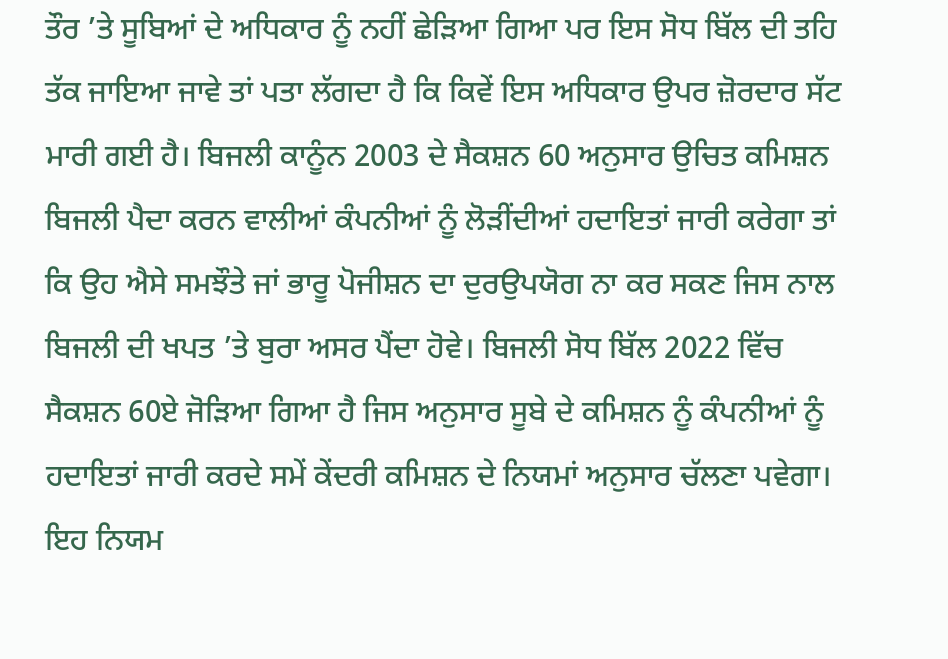ਤੌਰ ’ਤੇ ਸੂਬਿਆਂ ਦੇ ਅਧਿਕਾਰ ਨੂੰ ਨਹੀਂ ਛੇੜਿਆ ਗਿਆ ਪਰ ਇਸ ਸੋਧ ਬਿੱਲ ਦੀ ਤਹਿ ਤੱਕ ਜਾਇਆ ਜਾਵੇ ਤਾਂ ਪਤਾ ਲੱਗਦਾ ਹੈ ਕਿ ਕਿਵੇਂ ਇਸ ਅਧਿਕਾਰ ਉਪਰ ਜ਼ੋਰਦਾਰ ਸੱਟ ਮਾਰੀ ਗਈ ਹੈ। ਬਿਜਲੀ ਕਾਨੂੰਨ 2003 ਦੇ ਸੈਕਸ਼ਨ 60 ਅਨੁਸਾਰ ਉਚਿਤ ਕਮਿਸ਼ਨ ਬਿਜਲੀ ਪੈਦਾ ਕਰਨ ਵਾਲੀਆਂ ਕੰਪਨੀਆਂ ਨੂੰ ਲੋੜੀਂਦੀਆਂ ਹਦਾਇਤਾਂ ਜਾਰੀ ਕਰੇਗਾ ਤਾਂ ਕਿ ਉਹ ਐਸੇ ਸਮਝੌਤੇ ਜਾਂ ਭਾਰੂ ਪੋਜੀਸ਼ਨ ਦਾ ਦੁਰਉਪਯੋਗ ਨਾ ਕਰ ਸਕਣ ਜਿਸ ਨਾਲ ਬਿਜਲੀ ਦੀ ਖਪਤ ’ਤੇ ਬੁਰਾ ਅਸਰ ਪੈਂਦਾ ਹੋਵੇ। ਬਿਜਲੀ ਸੋਧ ਬਿੱਲ 2022 ਵਿੱਚ ਸੈਕਸ਼ਨ 60ਏ ਜੋੜਿਆ ਗਿਆ ਹੈ ਜਿਸ ਅਨੁਸਾਰ ਸੂਬੇ ਦੇ ਕਮਿਸ਼ਨ ਨੂੰ ਕੰਪਨੀਆਂ ਨੂੰ ਹਦਾਇਤਾਂ ਜਾਰੀ ਕਰਦੇ ਸਮੇਂ ਕੇਂਦਰੀ ਕਮਿਸ਼ਨ ਦੇ ਨਿਯਮਾਂ ਅਨੁਸਾਰ ਚੱਲਣਾ ਪਵੇਗਾ। ਇਹ ਨਿਯਮ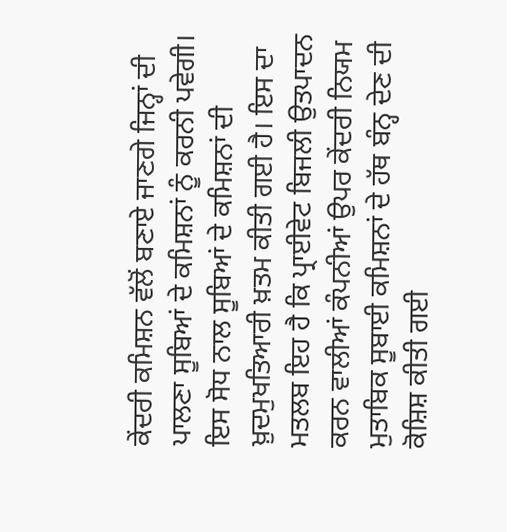ਕੇਂਦਰੀ ਕਮਿਸ਼ਨ ਵੱਲੋਂ ਬਣਾਏ ਜਾਣਗੇ ਜਿਨ੍ਹਾਂ ਦੀ ਪਾਲਣਾ ਸੂਬਿਆਂ ਦੇ ਕਮਿਸ਼ਨਾਂ ਨੂੰ ਕਰਨੀ ਪਵੇਗੀ। ਇਸ ਸੋਧ ਨਾਲ ਸੂਬਿਆਂ ਦੇ ਕਮਿਸ਼ਨਾਂ ਦੀ ਖ਼ੁਦਮੁਖਤਿਆਰੀ ਖ਼ਤਮ ਕੀਤੀ ਗਈ ਹੈ। ਇਸ ਦਾ ਮਤਲਬ ਇਹ ਹੈ ਕਿ ਪ੍ਰਾਈਵੇਟ ਬਿਜਲੀ ਉਤਪਾਦਨ ਕਰਨ ਵਾਲੀਆਂ ਕੰਪਨੀਆਂ ਉਪਰ ਕੇਂਦਰੀ ਨਿਯਮ ਮੁਤਾਬਿਕ ਸੂਬਾਈ ਕਮਿਸ਼ਨਾਂ ਦੇ ਹੱਥ ਬੰਨ੍ਹ ਦੇਣ ਦੀ ਕੋਸ਼ਿਸ਼ ਕੀਤੀ ਗਈ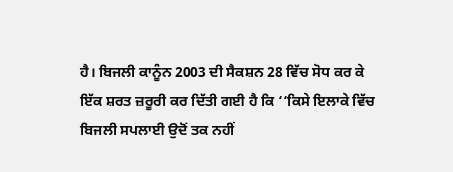ਹੈ। ਬਿਜਲੀ ਕਾਨੂੰਨ 2003 ਦੀ ਸੈਕਸ਼ਨ 28 ਵਿੱਚ ਸੋਧ ਕਰ ਕੇ ਇੱਕ ਸ਼ਰਤ ਜ਼ਰੂਰੀ ਕਰ ਦਿੱਤੀ ਗਈ ਹੈ ਕਿ ‘‘ਕਿਸੇ ਇਲਾਕੇ ਵਿੱਚ ਬਿਜਲੀ ਸਪਲਾਈ ਉਦੋਂ ਤਕ ਨਹੀਂ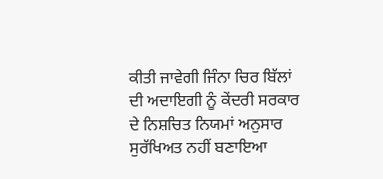ਕੀਤੀ ਜਾਵੇਗੀ ਜਿੰਨਾ ਚਿਰ ਬਿੱਲਾਂ ਦੀ ਅਦਾਇਗੀ ਨੂੰ ਕੇਂਦਰੀ ਸਰਕਾਰ ਦੇ ਨਿਸ਼ਚਿਤ ਨਿਯਮਾਂ ਅਨੁਸਾਰ ਸੁਰੱਖਿਅਤ ਨਹੀਂ ਬਣਾਇਆ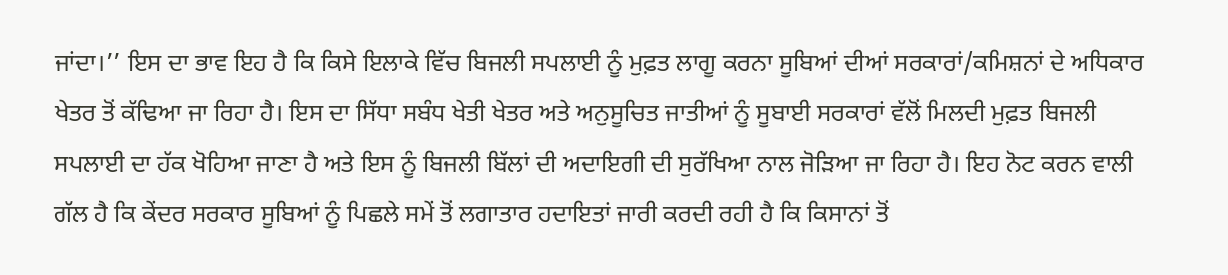ਜਾਂਦਾ।’’ ਇਸ ਦਾ ਭਾਵ ਇਹ ਹੈ ਕਿ ਕਿਸੇ ਇਲਾਕੇ ਵਿੱਚ ਬਿਜਲੀ ਸਪਲਾਈ ਨੂੰ ਮੁਫ਼ਤ ਲਾਗੂ ਕਰਨਾ ਸੂਬਿਆਂ ਦੀਆਂ ਸਰਕਾਰਾਂ/ਕਮਿਸ਼ਨਾਂ ਦੇ ਅਧਿਕਾਰ ਖੇਤਰ ਤੋਂ ਕੱਢਿਆ ਜਾ ਰਿਹਾ ਹੈ। ਇਸ ਦਾ ਸਿੱਧਾ ਸਬੰਧ ਖੇਤੀ ਖੇਤਰ ਅਤੇ ਅਨੁਸੂਚਿਤ ਜਾਤੀਆਂ ਨੂੰ ਸੂਬਾਈ ਸਰਕਾਰਾਂ ਵੱਲੋਂ ਮਿਲਦੀ ਮੁਫ਼ਤ ਬਿਜਲੀ ਸਪਲਾਈ ਦਾ ਹੱਕ ਖੋਹਿਆ ਜਾਣਾ ਹੈ ਅਤੇ ਇਸ ਨੂੰ ਬਿਜਲੀ ਬਿੱਲਾਂ ਦੀ ਅਦਾਇਗੀ ਦੀ ਸੁਰੱਖਿਆ ਨਾਲ ਜੋੜਿਆ ਜਾ ਰਿਹਾ ਹੈ। ਇਹ ਨੋਟ ਕਰਨ ਵਾਲੀ ਗੱਲ ਹੈ ਕਿ ਕੇਂਦਰ ਸਰਕਾਰ ਸੂਬਿਆਂ ਨੂੰ ਪਿਛਲੇ ਸਮੇਂ ਤੋਂ ਲਗਾਤਾਰ ਹਦਾਇਤਾਂ ਜਾਰੀ ਕਰਦੀ ਰਹੀ ਹੈ ਕਿ ਕਿਸਾਨਾਂ ਤੋਂ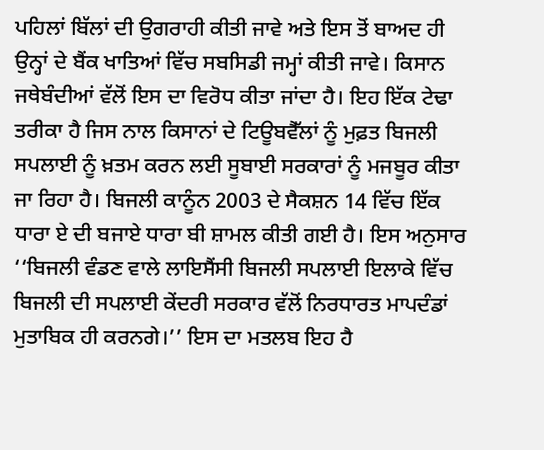ਪਹਿਲਾਂ ਬਿੱਲਾਂ ਦੀ ਉਗਰਾਹੀ ਕੀਤੀ ਜਾਵੇ ਅਤੇ ਇਸ ਤੋਂ ਬਾਅਦ ਹੀ ਉਨ੍ਹਾਂ ਦੇ ਬੈਂਕ ਖਾਤਿਆਂ ਵਿੱਚ ਸਬਸਿਡੀ ਜਮ੍ਹਾਂ ਕੀਤੀ ਜਾਵੇ। ਕਿਸਾਨ ਜਥੇਬੰਦੀਆਂ ਵੱਲੋਂ ਇਸ ਦਾ ਵਿਰੋਧ ਕੀਤਾ ਜਾਂਦਾ ਹੈ। ਇਹ ਇੱਕ ਟੇਢਾ ਤਰੀਕਾ ਹੈ ਜਿਸ ਨਾਲ ਕਿਸਾਨਾਂ ਦੇ ਟਿਊਬਵੈੱਲਾਂ ਨੂੰ ਮੁਫ਼ਤ ਬਿਜਲੀ ਸਪਲਾਈ ਨੂੰ ਖ਼ਤਮ ਕਰਨ ਲਈ ਸੂਬਾਈ ਸਰਕਾਰਾਂ ਨੂੰ ਮਜਬੂਰ ਕੀਤਾ ਜਾ ਰਿਹਾ ਹੈ। ਬਿਜਲੀ ਕਾਨੂੰਨ 2003 ਦੇ ਸੈਕਸ਼ਨ 14 ਵਿੱਚ ਇੱਕ ਧਾਰਾ ਏ ਦੀ ਬਜਾਏ ਧਾਰਾ ਬੀ ਸ਼ਾਮਲ ਕੀਤੀ ਗਈ ਹੈ। ਇਸ ਅਨੁਸਾਰ ‘‘ਬਿਜਲੀ ਵੰਡਣ ਵਾਲੇ ਲਾਇਸੈਂਸੀ ਬਿਜਲੀ ਸਪਲਾਈ ਇਲਾਕੇ ਵਿੱਚ ਬਿਜਲੀ ਦੀ ਸਪਲਾਈ ਕੇਂਦਰੀ ਸਰਕਾਰ ਵੱਲੋਂ ਨਿਰਧਾਰਤ ਮਾਪਦੰਡਾਂ ਮੁਤਾਬਿਕ ਹੀ ਕਰਨਗੇ।’’ ਇਸ ਦਾ ਮਤਲਬ ਇਹ ਹੈ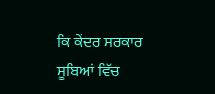ਕਿ ਕੇਂਦਰ ਸਰਕਾਰ ਸੂਬਿਆਂ ਵਿੱਚ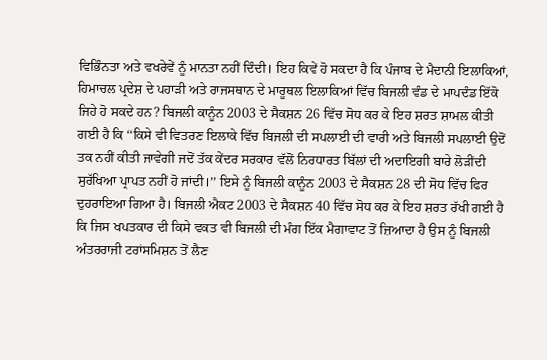ਵਿਭਿੰਨਤਾ ਅਤੇ ਵਖਰੇਵੇਂ ਨੂੰ ਮਾਨਤਾ ਨਹੀਂ ਦਿੰਦੀ। ਇਹ ਕਿਵੇਂ ਹੋ ਸਕਦਾ ਹੈ ਕਿ ਪੰਜਾਬ ਦੇ ਮੈਦਾਨੀ ਇਲਾਕਿਆਂ, ਹਿਮਾਚਲ ਪ੍ਰਦੇਸ਼ ਦੇ ਪਹਾੜੀ ਅਤੇ ਰਾਜਸਥਾਨ ਦੇ ਮਾਰੂਥਲ ਇਲਾਕਿਆਂ ਵਿੱਚ ਬਿਜਲੀ ਵੰਡ ਦੇ ਮਾਪਦੰਡ ਇੱਕੋ ਜਿਹੇ ਹੋ ਸਕਦੇ ਹਨ? ਬਿਜਲੀ ਕਾਨੂੰਨ 2003 ਦੇ ਸੈਕਸ਼ਨ 26 ਵਿੱਚ ਸੋਧ ਕਰ ਕੇ ਇਹ ਸ਼ਰਤ ਸ਼ਾਮਲ ਕੀਤੀ ਗਈ ਹੈ ਕਿ ‘‘ਕਿਸੇ ਵੀ ਵਿਤਰਣ ਇਲਾਕੇ ਵਿੱਚ ਬਿਜਲੀ ਦੀ ਸਪਲਾਈ ਦੀ ਵਾਰੀ ਅਤੇ ਬਿਜਲੀ ਸਪਲਾਈ ਉਦੋਂ ਤਕ ਨਹੀਂ ਕੀਤੀ ਜਾਵੇਗੀ ਜਦੋਂ ਤੱਕ ਕੇਂਦਰ ਸਰਕਾਰ ਵੱਲੋਂ ਨਿਰਧਾਰਤ ਬਿੱਲਾਂ ਦੀ ਅਦਾਇਗੀ ਬਾਰੇ ਲੋੜੀਂਦੀ ਸੁਰੱਖਿਆ ਪ੍ਰਾਪਤ ਨਹੀਂ ਹੋ ਜਾਂਦੀ।’’ ਇਸੇ ਨੂੰ ਬਿਜਲੀ ਕਾਨੂੰਨ 2003 ਦੇ ਸੈਕਸ਼ਨ 28 ਦੀ ਸੋਧ ਵਿੱਚ ਫਿਰ ਦੁਹਰਾਇਆ ਗਿਆ ਹੈ। ਬਿਜਲੀ ਐਕਟ 2003 ਦੇ ਸੈਕਸ਼ਨ 40 ਵਿੱਚ ਸੋਧ ਕਰ ਕੇ ਇਹ ਸ਼ਰਤ ਰੱਖੀ ਗਈ ਹੈ ਕਿ ਜਿਸ ਖਪਤਕਾਰ ਦੀ ਕਿਸੇ ਵਕਤ ਵੀ ਬਿਜਲੀ ਦੀ ਮੰਗ ਇੱਕ ਮੈਗਾਵਾਟ ਤੋਂ ਜ਼ਿਆਦਾ ਹੈ ਉਸ ਨੂੰ ਬਿਜਲੀ ਅੰਤਰਰਾਜੀ ਟਰਾਂਸਮਿਸ਼ਨ ਤੋਂ ਲੈਣ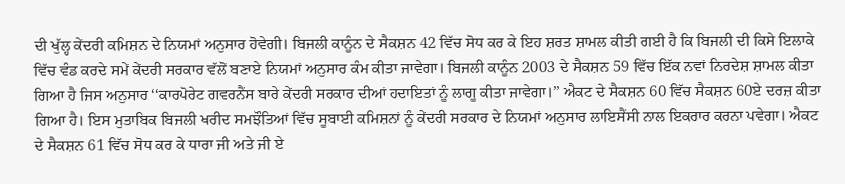ਦੀ ਖੁੱਲ੍ਹ ਕੇਂਦਰੀ ਕਮਿਸ਼ਨ ਦੇ ਨਿਯਮਾਂ ਅਨੁਸਾਰ ਹੋਵੇਗੀ। ਬਿਜਲੀ ਕਾਨੂੰਨ ਦੇ ਸੈਕਸ਼ਨ 42 ਵਿੱਚ ਸੋਧ ਕਰ ਕੇ ਇਹ ਸ਼ਰਤ ਸ਼ਾਮਲ ਕੀਤੀ ਗਈ ਹੈ ਕਿ ਬਿਜਲੀ ਦੀ ਕਿਸੇ ਇਲਾਕੇ ਵਿੱਚ ਵੰਡ ਕਰਦੇ ਸਮੇਂ ਕੇਂਦਰੀ ਸਰਕਾਰ ਵੱਲੋਂ ਬਣਾਏ ਨਿਯਮਾਂ ਅਨੁਸਾਰ ਕੰਮ ਕੀਤਾ ਜਾਵੇਗਾ। ਬਿਜਲੀ ਕਾਨੂੰਨ 2003 ਦੇ ਸੈਕਸ਼ਨ 59 ਵਿੱਚ ਇੱਕ ਨਵਾਂ ਨਿਰਦੇਸ਼ ਸ਼ਾਮਲ ਕੀਤਾ ਗਿਆ ਹੈ ਜਿਸ ਅਨੁਸਾਰ ‘‘ਕਾਰਪੋਰੇਟ ਗਵਰਨੈਂਸ ਬਾਰੇ ਕੇਂਦਰੀ ਸਰਕਾਰ ਦੀਆਂ ਹਦਾਇਤਾਂ ਨੂੰ ਲਾਗੂ ਕੀਤਾ ਜਾਵੇਗਾ।’’ ਐਕਟ ਦੇ ਸੈਕਸ਼ਨ 60 ਵਿੱਚ ਸੈਕਸ਼ਨ 60ਏ ਦਰਜ਼ ਕੀਤਾ ਗਿਆ ਹੈ। ਇਸ ਮੁਤਾਬਿਕ ਬਿਜਲੀ ਖਰੀਦ ਸਮਝੌਤਿਆਂ ਵਿੱਚ ਸੂਬਾਈ ਕਮਿਸ਼ਨਾਂ ਨੂੰ ਕੇਂਦਰੀ ਸਰਕਾਰ ਦੇ ਨਿਯਮਾਂ ਅਨੁਸਾਰ ਲਾਇਸੈਂਸੀ ਨਾਲ ਇਕਰਾਰ ਕਰਨਾ ਪਵੇਗਾ। ਐਕਟ ਦੇ ਸੈਕਸ਼ਨ 61 ਵਿੱਚ ਸੋਧ ਕਰ ਕੇ ਧਾਰਾ ਜੀ ਅਤੇ ਜੀ ਏ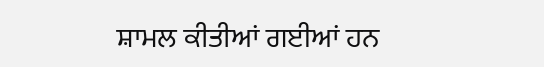ਸ਼ਾਮਲ ਕੀਤੀਆਂ ਗਈਆਂ ਹਨ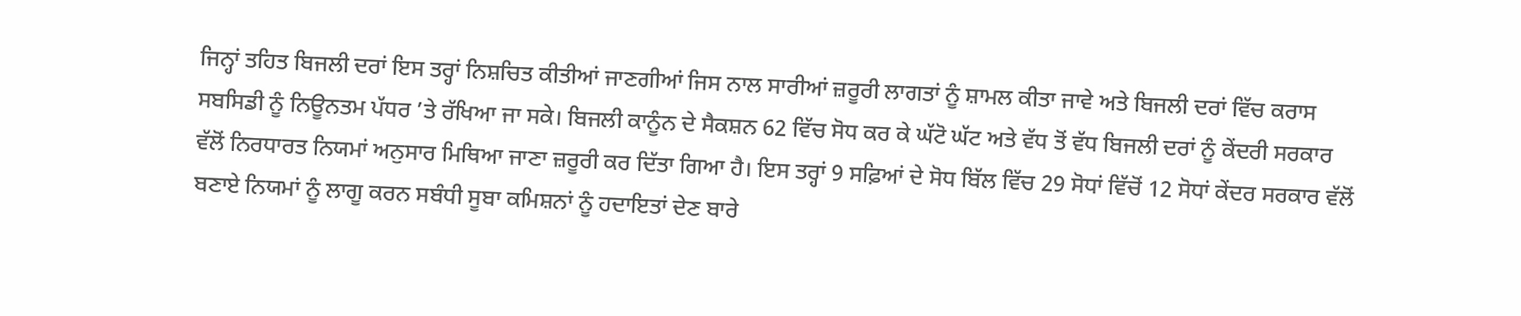ਜਿਨ੍ਹਾਂ ਤਹਿਤ ਬਿਜਲੀ ਦਰਾਂ ਇਸ ਤਰ੍ਹਾਂ ਨਿਸ਼ਚਿਤ ਕੀਤੀਆਂ ਜਾਣਗੀਆਂ ਜਿਸ ਨਾਲ ਸਾਰੀਆਂ ਜ਼ਰੂਰੀ ਲਾਗਤਾਂ ਨੂੰ ਸ਼ਾਮਲ ਕੀਤਾ ਜਾਵੇ ਅਤੇ ਬਿਜਲੀ ਦਰਾਂ ਵਿੱਚ ਕਰਾਸ ਸਬਸਿਡੀ ਨੂੰ ਨਿਊਨਤਮ ਪੱਧਰ ’ਤੇ ਰੱਖਿਆ ਜਾ ਸਕੇ। ਬਿਜਲੀ ਕਾਨੂੰਨ ਦੇ ਸੈਕਸ਼ਨ 62 ਵਿੱਚ ਸੋਧ ਕਰ ਕੇ ਘੱਟੋ ਘੱਟ ਅਤੇ ਵੱਧ ਤੋਂ ਵੱਧ ਬਿਜਲੀ ਦਰਾਂ ਨੂੰ ਕੇਂਦਰੀ ਸਰਕਾਰ ਵੱਲੋਂ ਨਿਰਧਾਰਤ ਨਿਯਮਾਂ ਅਨੁਸਾਰ ਮਿਥਿਆ ਜਾਣਾ ਜ਼ਰੂਰੀ ਕਰ ਦਿੱਤਾ ਗਿਆ ਹੈ। ਇਸ ਤਰ੍ਹਾਂ 9 ਸਫ਼ਿਆਂ ਦੇ ਸੋਧ ਬਿੱਲ ਵਿੱਚ 29 ਸੋਧਾਂ ਵਿੱਚੋਂ 12 ਸੋਧਾਂ ਕੇਂਦਰ ਸਰਕਾਰ ਵੱਲੋਂ ਬਣਾਏ ਨਿਯਮਾਂ ਨੂੰ ਲਾਗੂ ਕਰਨ ਸਬੰਧੀ ਸੂਬਾ ਕਮਿਸ਼ਨਾਂ ਨੂੰ ਹਦਾਇਤਾਂ ਦੇਣ ਬਾਰੇ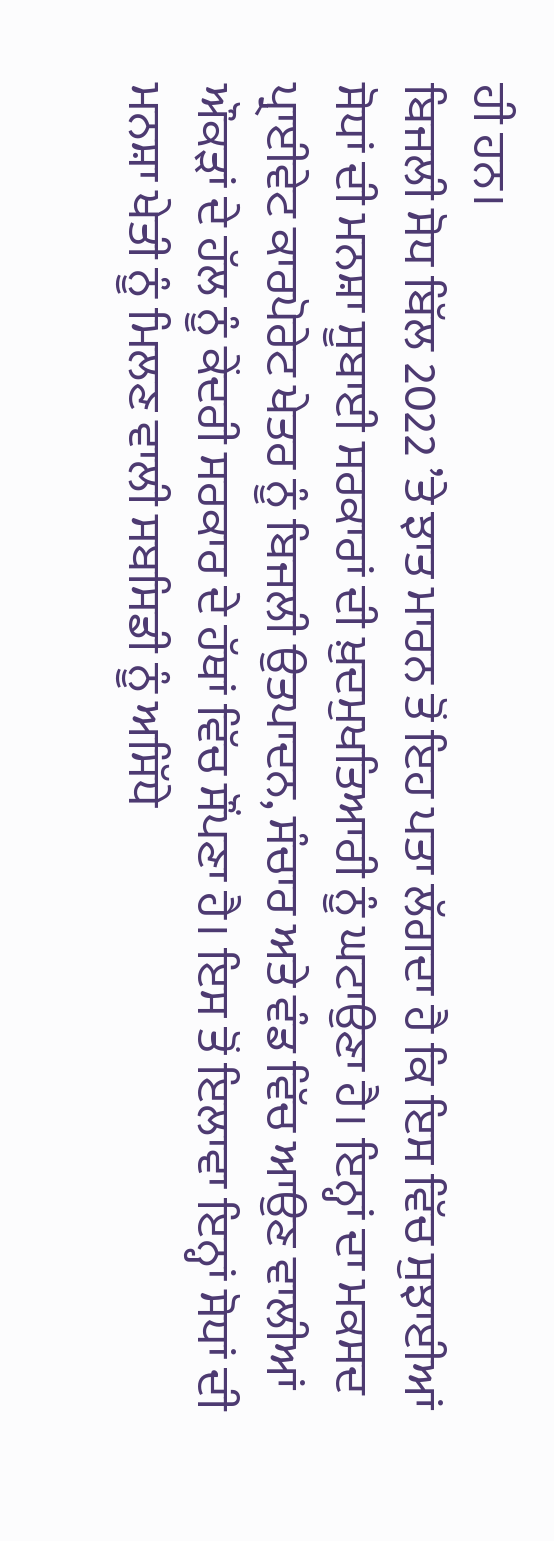ਹੀ ਹਨ।
ਬਿਜਲੀ ਸੋਧ ਬਿੱਲ 2022 ’ਤੇ ਝਾਤ ਮਾਰਨ ਤੋਂ ਇਹ ਪਤਾ ਲੱਗਦਾ ਹੈ ਕਿ ਇਸ ਵਿੱਚ ਸੁਝਾਈਆਂ ਸੋਧਾਂ ਦੀ ਮਨਸ਼ਾ ਸੂਬਾਈ ਸਰਕਾਰਾਂ ਦੀ ਖ਼ੁਦਮੁਖਤਿਆਰੀ ਨੂੰ ਘਟਾਉਣਾ ਹੈ। ਇਨ੍ਹਾਂ ਦਾ ਮਕਸਦ ਪ੍ਰਾਈਵੇਟ ਕਾਰਪੋਰੇਟ ਖੇਤਰ ਨੂੰ ਬਿਜਲੀ ਉਤਪਾਦਨ, ਸੰਚਾਰ ਅਤੇ ਵੰਡ ਵਿੱਚ ਆਉਣ ਵਾਲੀਆਂ ਔਕੜਾਂ ਦੇ ਹੱਲ ਨੂੰ ਕੇਂਦਰੀ ਸਰਕਾਰ ਦੇ ਹੱਥਾਂ ਵਿੱਚ ਸੌਂਪਣਾ ਹੈ। ਇਸ ਤੋਂ ਇਲਾਵਾ ਇਨ੍ਹਾਂ ਸੋਧਾਂ ਦੀ ਮਨਸ਼ਾ ਖੇਤੀ ਨੂੰ ਮਿਲਣ ਵਾਲੀ ਸਬਸਿਡੀ ਨੂੰ ਅਸਿੱਧੇ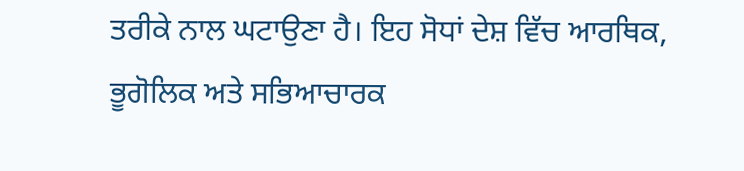ਤਰੀਕੇ ਨਾਲ ਘਟਾਉਣਾ ਹੈ। ਇਹ ਸੋਧਾਂ ਦੇਸ਼ ਵਿੱਚ ਆਰਥਿਕ, ਭੂਗੋਲਿਕ ਅਤੇ ਸਭਿਆਚਾਰਕ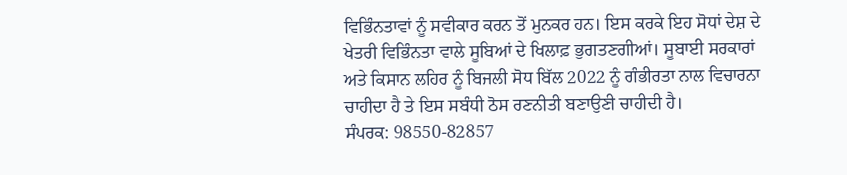ਵਿਭਿੰਨਤਾਵਾਂ ਨੂੰ ਸਵੀਕਾਰ ਕਰਨ ਤੋਂ ਮੁਨਕਰ ਹਨ। ਇਸ ਕਰਕੇ ਇਹ ਸੋਧਾਂ ਦੇਸ਼ ਦੇ ਖੇਤਰੀ ਵਿਭਿੰਨਤਾ ਵਾਲੇ ਸੂਬਿਆਂ ਦੇ ਖਿਲਾਫ਼ ਭੁਗਤਣਗੀਆਂ। ਸੂਬਾਈ ਸਰਕਾਰਾਂ ਅਤੇ ਕਿਸਾਨ ਲਹਿਰ ਨੂੰ ਬਿਜਲੀ ਸੋਧ ਬਿੱਲ 2022 ਨੂੰ ਗੰਭੀਰਤਾ ਨਾਲ ਵਿਚਾਰਨਾ ਚਾਹੀਦਾ ਹੈ ਤੇ ਇਸ ਸਬੰਧੀ ਠੋਸ ਰਣਨੀਤੀ ਬਣਾਉਣੀ ਚਾਹੀਦੀ ਹੈ।
ਸੰਪਰਕ: 98550-82857